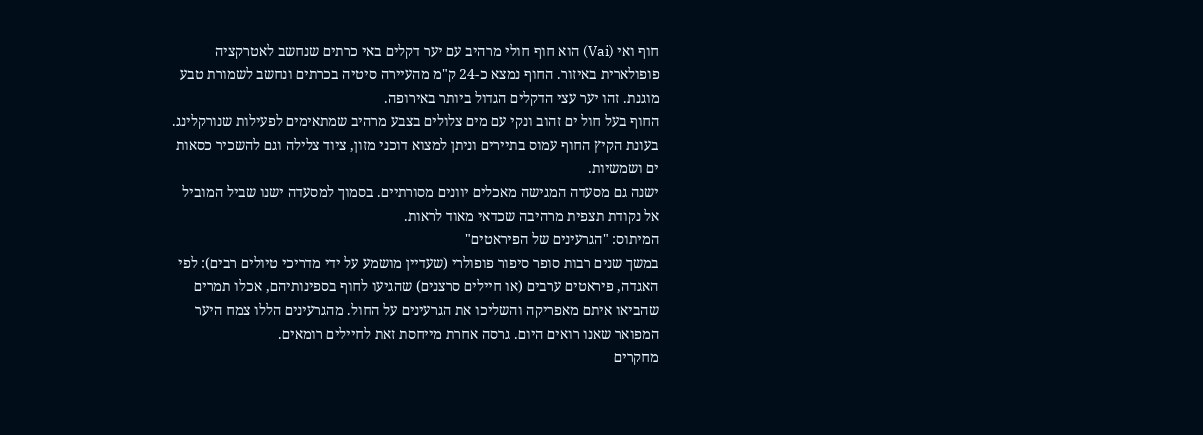חוף ואי (Vai) הוא חוף חולי מרהיב עם יער דקלים באי כרתים שנחשב לאטרקציה פופולארית באיזור. החוף נמצא כ-24 ק"מ מהעיירה סיטיה בכרתים ונחשב לשמורת טבע מוגנת. זהו יער עצי הדקלים הגדול ביותר באירופה.
החוף בעל חול ים זהוב ונקי עם מים צלולים בצבע מרהיב שמתאימים לפעילות שנורקלינג. בעונת הקיץ החוף עמוס בתיירים וניתן למצוא דוכני מזון, ציוד צלילה וגם להשכיר כסאות ים ושמשיות.
ישנה גם מסעדה המגישה מאכלים יוונים מסורתיים. בסמוך למסעדה ישנו שביל המוביל אל נקודת תצפית מרהיבה שכדאי מאוד לראות.
המיתוס: "הגרעינים של הפיראטים"
במשך שנים רבות סופר סיפור פופולרי (שעדיין מושמע על ידי מדריכי טיולים רבים): לפי האגדה, פיראטים ערבים (או חיילים סרצנים) שהגיעו לחוף בספינותיהם, אכלו תמרים שהביאו איתם מאפריקה והשליכו את הגרעינים על החול. מהגרעינים הללו צמח היער המפואר שאנו רואים היום. גרסה אחרת מייחסת זאת לחיילים רומאים.
מחקרים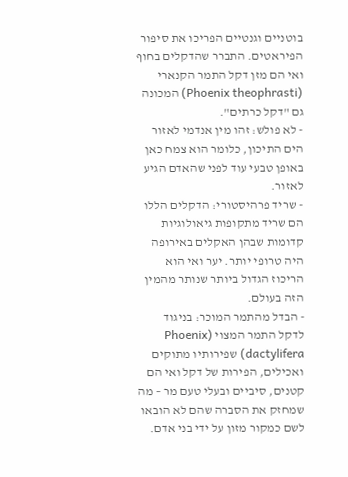בוטניים וגנטיים הפריכו את סיפור הפיראטים. התברר שהדקלים בחוף ואי הם מזן דקל התמר הקנארי (Phoenix theophrasti) המכונה גם "דקל כרתים".
- לא פולש: זהו מין אנדמי לאזור הים התיכון, כלומר הוא צמח כאן באופן טבעי עוד לפני שהאדם הגיע לאזור.
- שריד פרהיסטורי: הדקלים הללו הם שריד מתקופות גיאולוגיות קדומות שבהן האקלים באירופה היה טרופי יותר. יער ואי הוא הריכוז הגדול ביותר שנותר מהמין הזה בעולם.
- הבדל מהתמר המוכר: בניגוד לדקל התמר המצוי (Phoenix dactylifera) שפירותיו מתוקים ואכילים, הפירות של דקל ואי הם קטנים, סיביים ובעלי טעם מר – מה שמחזק את הסברה שהם לא הובאו לשם כמקור מזון על ידי בני אדם.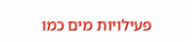פעילויות מים כמו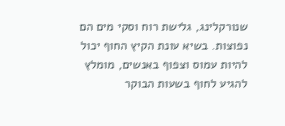שנורקלינג, גלישת רוח וסקי מים הם נפוצות. בשיא עונת הקיץ החוף יכול להיות עמוס וצפוף באנשים, מומלץ להגיע לחוף בשעות הבוקר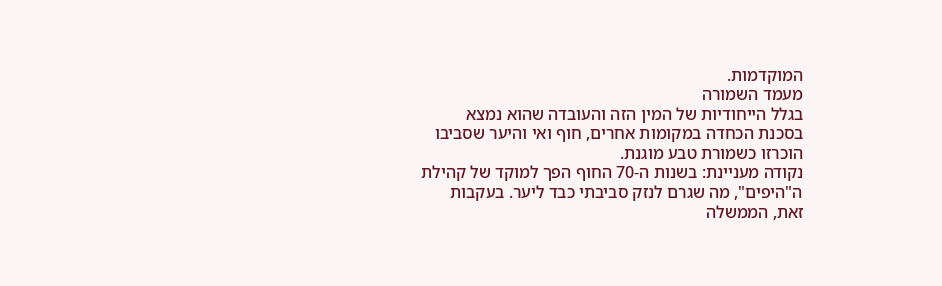המוקדמות.
מעמד השמורה
בגלל הייחודיות של המין הזה והעובדה שהוא נמצא בסכנת הכחדה במקומות אחרים, חוף ואי והיער שסביבו הוכרזו כשמורת טבע מוגנת.
נקודה מעניינת: בשנות ה-70 החוף הפך למוקד של קהילת ה"היפים", מה שגרם לנזק סביבתי כבד ליער. בעקבות זאת, הממשלה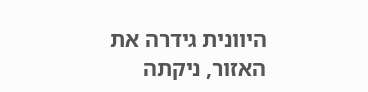היוונית גידרה את האזור, ניקתה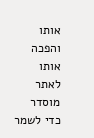אותו והפכה אותו לאתר מוסדר כדי לשמר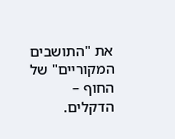את "התושבים המקוריים" של החוף – הדקלים.